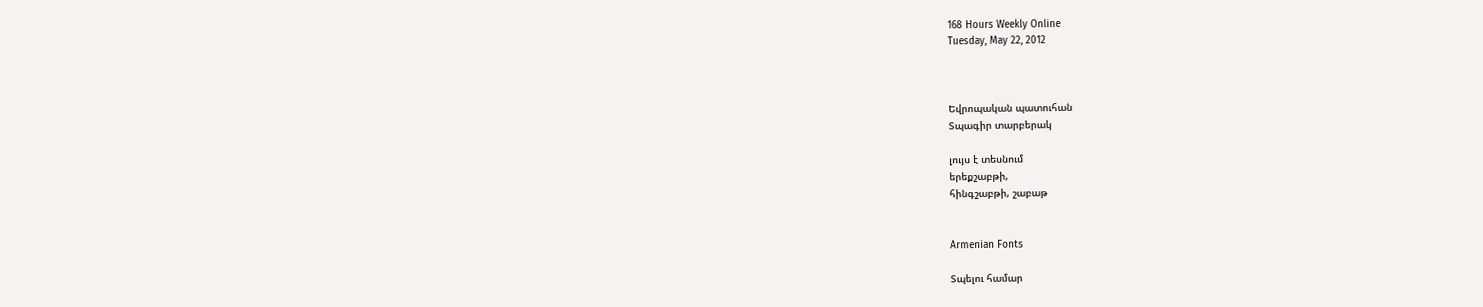168 Hours Weekly Online
Tuesday, May 22, 2012



Եվրոպական պատուհան
Տպագիր տարբերակ

լույս է տեսնում
երեքշաբթի,
հինգշաբթի, շաբաթ


Armenian Fonts

Տպելու համար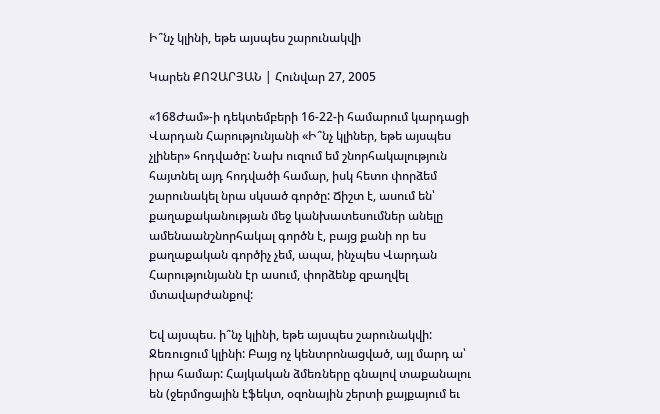Ի՞նչ կլինի, եթե այսպես շարունակվի

Կարեն ՔՈՉԱՐՅԱՆ | Հունվար 27, 2005

«168Ժամ»-ի դեկտեմբերի 16-22-ի համարում կարդացի Վարդան Հարությունյանի «Ի՞նչ կլիներ, եթե այսպես չլիներ» հոդվածը: Նախ ուզում եմ շնորհակալություն հայտնել այդ հոդվածի համար, իսկ հետո փորձեմ շարունակել նրա սկսած գործը: Ճիշտ է, ասում են՝ քաղաքականության մեջ կանխատեսումներ անելը ամենաանշնորհակալ գործն է, բայց քանի որ ես քաղաքական գործիչ չեմ, ապա, ինչպես Վարդան Հարությունյանն էր ասում, փորձենք զբաղվել մտավարժանքով:

Եվ այսպես. ի՞նչ կլինի, եթե այսպես շարունակվի:
Ջեռուցում կլինի: Բայց ոչ կենտրոնացված, այլ մարդ ա՝ իրա համար: Հայկական ձմեռները գնալով տաքանալու են (ջերմոցային էֆեկտ, օզոնային շերտի քայքայում եւ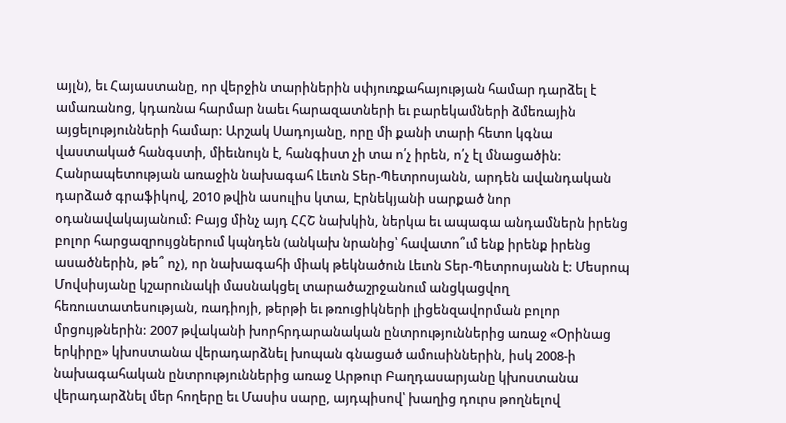այլն), եւ Հայաստանը, որ վերջին տարիներին սփյուռքահայության համար դարձել է ամառանոց, կդառնա հարմար նաեւ հարազատների եւ բարեկամների ձմեռային այցելությունների համար: Արշակ Սադոյանը, որը մի քանի տարի հետո կգնա վաստակած հանգստի, միեւնույն է, հանգիստ չի տա ո՛չ իրեն, ո՛չ էլ մնացածին: Հանրապետության առաջին նախագահ Լեւոն Տեր-Պետրոսյանն, արդեն ավանդական դարձած գրաֆիկով, 2010 թվին ասուլիս կտա, Էրնեկյանի սարքած նոր օդանավակայանում: Բայց մինչ այդ ՀՀՇ նախկին, ներկա եւ ապագա անդամներն իրենց բոլոր հարցազրույցներում կպնդեն (անկախ նրանից՝ հավատո՞ւմ ենք իրենք իրենց ասածներին, թե՞ ոչ), որ նախագահի միակ թեկնածուն Լեւոն Տեր-Պետրոսյանն է: Մեսրոպ Մովսիսյանը կշարունակի մասնակցել տարածաշրջանում անցկացվող հեռուստատեսության, ռադիոյի, թերթի եւ թռուցիկների լիցենզավորման բոլոր մրցույթներին: 2007 թվականի խորհրդարանական ընտրություններից առաջ «Օրինաց երկիրը» կխոստանա վերադարձնել խոպան գնացած ամուսիններին, իսկ 2008-ի նախագահական ընտրություններից առաջ Արթուր Բաղդասարյանը կխոստանա վերադարձնել մեր հողերը եւ Մասիս սարը, այդպիսով՝ խաղից դուրս թողնելով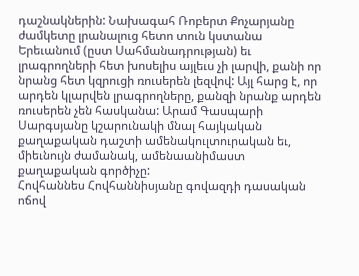դաշնակներին: Նախագահ Ռոբերտ Քոչարյանը ժամկետը լրանալուց հետո տուն կստանա Երեւանում (ըստ Սահմանադրության) եւ լրագրողների հետ խոսելիս այլեւս չի լարվի, քանի որ նրանց հետ կզրուցի ռուսերեն լեզվով: Այլ հարց է, որ արդեն կլարվեն լրագրողները, քանզի նրանք արդեն ռուսերեն չեն հասկանա: Արամ Գասպարի Սարգսյանը կշարունակի մնալ հայկական քաղաքական դաշտի ամենակուլտուրական եւ, միեւնույն ժամանակ, ամենաանիմաստ քաղաքական գործիչը:
Հովհաննես Հովհաննիսյանը գովազդի դասական ոճով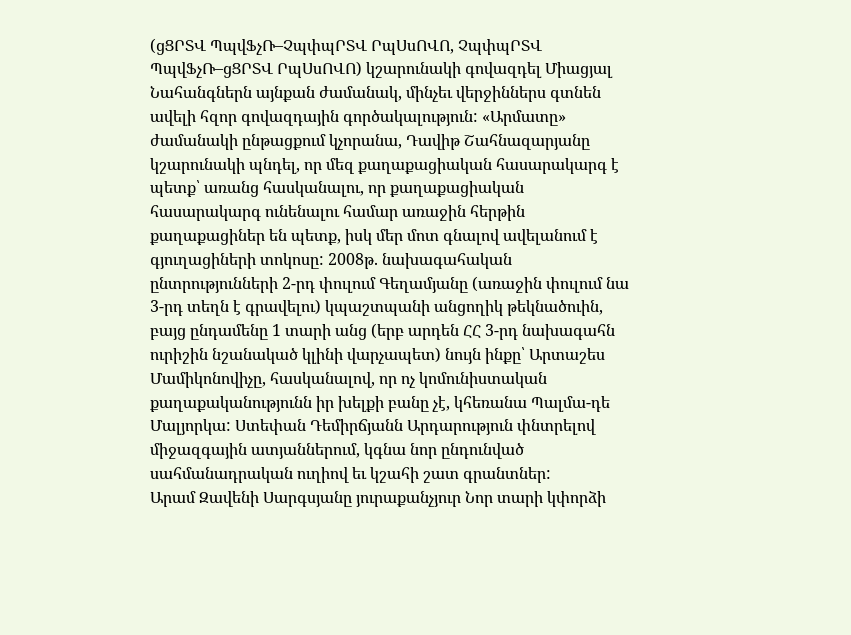(ցՑՐՏՎ ՊպվՖչՌ–ՉպփպՐՏՎ ՐպՍսՈՎՈ, ՉպփպՐՏՎ ՊպվՖչՌ–ցՑՐՏՎ ՐպՍսՈՎՈ) կշարունակի գովազդել Միացյալ Նահանգներն այնքան ժամանակ, մինչեւ վերջիններս գտնեն ավելի հզոր գովազդային գործակալություն: «Արմատը» ժամանակի ընթացքում կչորանա, Դավիթ Շահնազարյանը կշարունակի պնդել, որ մեզ քաղաքացիական հասարակարգ է պետք՝ առանց հասկանալու, որ քաղաքացիական հասարակարգ ունենալու համար առաջին հերթին քաղաքացիներ են պետք, իսկ մեր մոտ գնալով ավելանում է գյուղացիների տոկոսը: 2008թ. նախագահական ընտրությունների 2-րդ փուլում Գեղամյանը (առաջին փուլում նա 3-րդ տեղն է գրավելու) կպաշտպանի անցողիկ թեկնածուին, բայց ընդամենը 1 տարի անց (երբ արդեն ՀՀ 3-րդ նախագահն ուրիշին նշանակած կլինի վարչապետ) նույն ինքը՝ Արտաշես Մամիկոնովիչը, հասկանալով, որ ոչ կոմունիստական քաղաքականությունն իր խելքի բանը չէ, կհեռանա Պալմա-դե Մալյորկա: Ստեփան Դեմիրճյանն Արդարություն փնտրելով միջազգային ատյաններում, կգնա նոր ընդունված սահմանադրական ուղիով եւ կշահի շատ գրանտներ:
Արամ Զավենի Սարգսյանը յուրաքանչյուր Նոր տարի կփորձի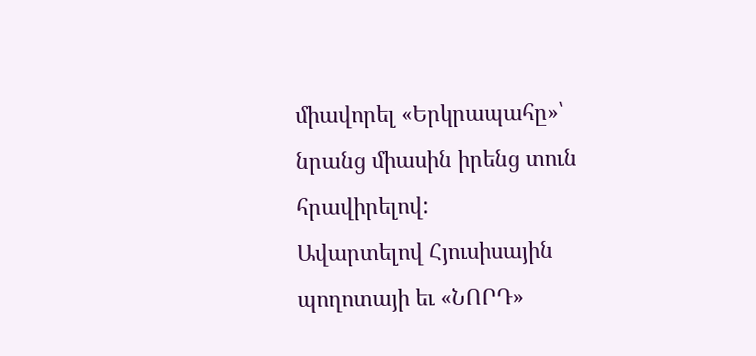միավորել «Երկրապահը»՝ նրանց միասին իրենց տուն հրավիրելով:
Ավարտելով Հյուսիսային պողոտայի եւ «ՆՈՐԴ»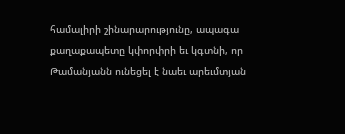համալիրի շինարարությունը, ապագա քաղաքապետը կփորփրի եւ կգտնի, որ Թամանյանն ունեցել է նաեւ արեւմտյան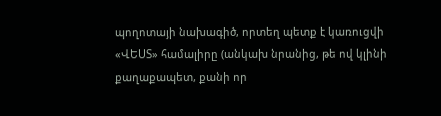պողոտայի նախագիծ, որտեղ պետք է կառուցվի «ՎԵՍՏ» համալիրը (անկախ նրանից, թե ով կլինի քաղաքապետ, քանի որ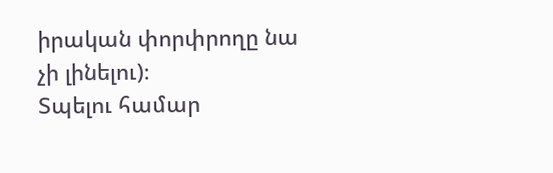իրական փորփրողը նա չի լինելու)։
Տպելու համար